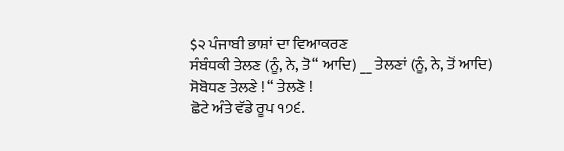$੨ ਪੰਜਾਬੀ ਭਾਸ਼ਾਂ ਦਾ ਵਿਆਕਰਣ
ਸੰਬੰਧਕੀ ਤੇਲਣ (ਨੂੰ, ਨੇ, ਤੋ“ ਆਦਿ) __ ਤੇਲਣਾਂ (ਨੂੰ, ਨੇ, ਤੋਂ ਆਦਿ) ਸੋਬੋਧਣ ਤੇਲਣੇ ! “ ਤੇਲਣੋ !
ਛੋਟੇ ਅੰਤੇ ਵੱਡੇ ਰੂਪ ੧੭੬.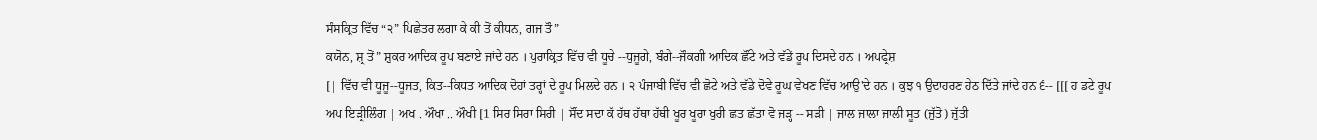ਸੰਸਕ੍ਰਿਤ ਵਿੱਚ “੨” ਪਿਛੇਤਰ ਲਗਾ ਕੇ ਕੀ ਤੋਂ ਕੀਧਨ, ਗਜ ਤੌ”
ਕਯੋਨ, ਸ਼੍ਰ ਤੋਂ” ਸ਼ੁਕਰ ਆਦਿਕ ਰੂਪ ਬਣਾਏ ਜਾਂਦੇ ਹਨ । ਪੁਰਾਕ੍ਰਿਤ ਵਿੱਚ ਵੀ ਧੂਚੇ --ਧੁਜੂਗੇ, ਬੰਗੇ--ਜੌਕਗੀ ਆਦਿਕ ਛੌਂਟੇ ਅਤੇ ਵੱਡੇਂ ਰੂਪ ਦਿਸਦੇ ਹਨ । ਅਪਫ੍ਰੇਸ਼
[| ਵਿੱਚ ਵੀ ਧੂਜੂ--ਧੂਜਤ, ਕਿਤ--ਕਿਧਤ ਆਦਿਕ ਦੋਹਾਂ ਤਰ੍ਹਾਂ ਦੇ ਰੂਪ ਮਿਲਦੇ ਹਨ । ੨ ਪੰਜਾਬੀ ਵਿੱਚ ਵੀ ਛੋਟੇ ਅਤੇ ਵੱਡੇ ਦੋਵੇ ਰੂਘ ਵੇਖਣ ਵਿੱਚ ਆਉ'ਦੇ ਹਨ । ਕੁਝ ੧ ਉਦਾਹਰਣ ਹੇਠ ਦਿੱਤੇ ਜਾਂਦੇ ਹਨ ੬-- [[[ ਹ ਡਟੇ ਰੂਪ ਅਪ ਇੜ੍ਰੀਲਿੰਗ | ਅਖ . ਔਖਾ .. ਔਖੀ [1 ਸਿਰ ਸਿਰਾ ਸਿਰੀ | ਸੌਂਦ ਸਦਾ ਕੱ ਹੱਥ ਹੱਥਾ ਹੱਥੀ ਖੂਰ ਖੂਰਾ ਖੁਰੀ ਛਤ ਛੱਤਾ ਵੋ ਜੜ੍ਹ -- ਸੜੀ | ਜਾਲ ਜਾਲਾ ਜਾਲੀ ਸੂਤ (ਜੁੱਤੋ) ਜੁੱਤੀ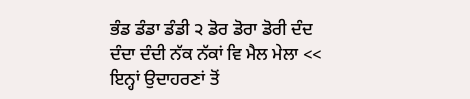ਭੰਡ ਡੰਡਾ ਡੰਡੀ ੨ ਡੋਰ ਡੋਰਾ ਡੋਰੀ ਦੰਦ ਦੰਦਾ ਦੰਦੀ ਨੱਕ ਨੱਕਾਂ ਵਿ ਮੈਲ ਮੇਲਾ <<
ਇਨ੍ਹਾਂ ਉਦਾਹਰਣਾਂ ਤੋਂ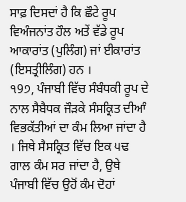ਸਾਫ਼ ਦਿਸਦਾਂ ਹੈ ਕਿ ਛੌਟੇ ਰੂਪ ਵਿਅੰਜਨਾਂਤ ਹੌਲ ਅਤੇਂ ਵੱਡੇ ਰੂਪ ਆਕਾਰਾਂਤ (ਪੁਲਿੰਗ) ਜਾਂ ਈਕਾਰਾਂਤ (ਇਸਤ੍ਰੀਲਿੰਗ) ਹਨ ।
੧9੭, ਪੰਜਾਬੀ ਵਿੱਚ ਸੰਬੰਧਕੀ ਰੂਪ ਦੇ ਨਾਲ ਸੈਬੈਧਕ ਜੌੜਕੇ ਸੰਸਕ੍ਰਿਤ ਦੀਆੰ ਵਿਭਕੱਤੀਆਂ ਦਾ ਕੰਮ ਲਿਆ ਜਾਂਦਾ ਹੈ । ਜਿਥੇ ਸੈਸਕ੍ਰਿਤ ਵਿੱਚ ਇਕ ੫ਢ ਗਾਲ ਕੰਮ ਸਰ ਜਾਂਦਾ ਹੈ, ਉਥੇ ਪੰਜਾਬੀ ਵਿੱਚ ਉਹੋਂ ਕੰਮ ਦੋਹਾਂ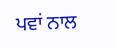ਪਵਾਂ ਨਾਲ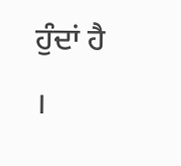ਹੁੰਦਾਂ ਹੈ ।